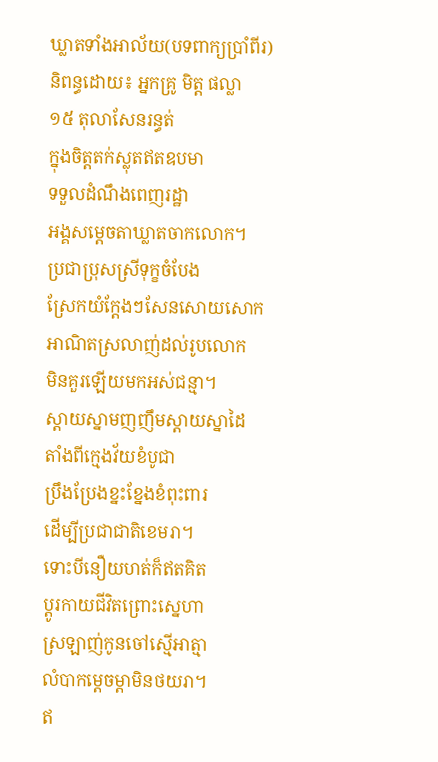ឃ្លាតទាំងអាល័យ(បទពាក្យប្រាំពីរ)
និពន្ធដោយ៖ អ្នកគ្រូ មិត្ត ផល្លា
១៥ តុលាសែនរន្ធត់
ក្នុងចិត្តតក់ស្លុតឥតឧបមា
ទទួលដំណឹងពេញរដ្ឋា
អង្គសម្តេចតាឃ្លាតចាកលោក។
ប្រជាប្រុសស្រីទុក្ខចំបែង
ស្រែកយំក្តែងៗសែនសោយសោក
អាណិតស្រលាញ់ដល់រូបលោក
មិនគួរឡើយមកអស់ជន្មា។
ស្តាយស្នាមញញឹមស្តាយស្នាដៃ
តាំងពីក្មេងវ័យខំបូជា
ប្រឹងប្រែងខ្នះខ្នែងខំពុះពារ
ដើម្បីប្រជាជាតិខេមរា។
ទោះបីនឿយហត់ក៏ឥតគិត
ប្តូរកាយជីវិតព្រោះស្នេហា
ស្រឡាញ់កូនចៅស្មើអាត្មា
លំបាកម្តេចម្តាមិនថយរា។
ឥ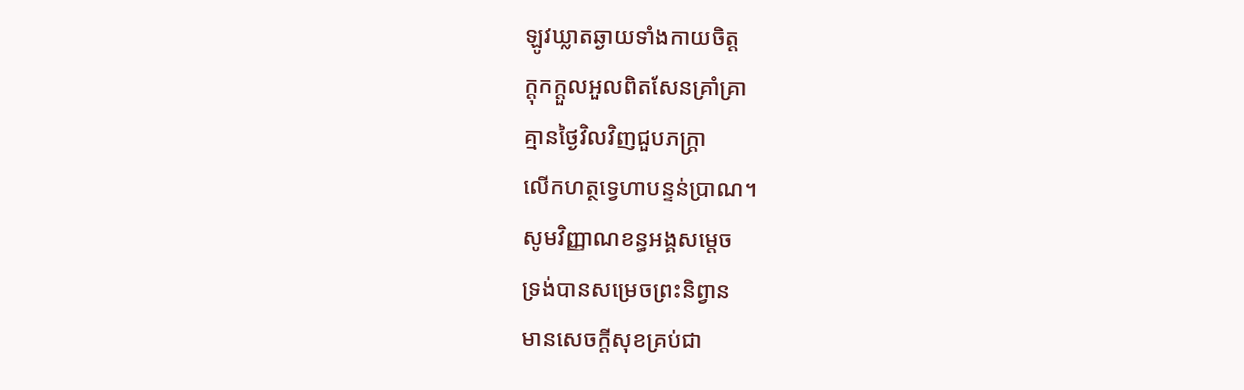ឡូវឃ្លាតឆ្ងាយទាំងកាយចិត្ត
ក្តុកក្តួលអួលពិតសែនគ្រាំគ្រា
គ្មានថ្ងៃវិលវិញជួបភក្រ្តា
លើកហត្ថទ្វេហាបន្ទន់ប្រាណ។
សូមវិញ្ញាណខន្ធអង្គសម្តេច
ទ្រង់បានសម្រេចព្រះនិព្វាន
មានសេចក្តីសុខគ្រប់ជា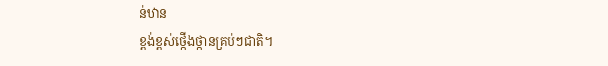ន់ឋាន
ខ្ពង់ខ្ពស់ថ្កើងថ្កានគ្រប់ៗជាតិ។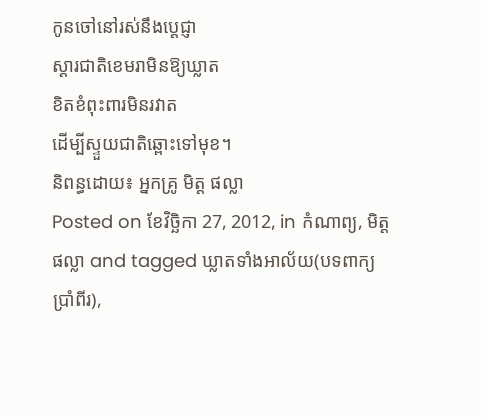កូនចៅនៅរស់នឹងប្តេជ្ញា
ស្តារជាតិខេមរាមិនឱ្យឃ្លាត
ខិតខំពុះពារមិនរវាត
ដើម្បីស្ទួយជាតិឆ្ពោះទៅមុខ។
និពន្ធដោយ៖ អ្នកគ្រូ មិត្ត ផល្លា
Posted on ខែវិច្ឆិកា 27, 2012, in កំណាព្យ, មិត្ត ផល្លា and tagged ឃ្លាតទាំងអាល័យ(បទពាក្យប្រាំពីរ),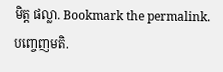មិត្ត ផល្លា. Bookmark the permalink. បញ្ចេញមតិ.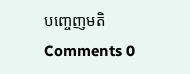បញ្ចេញមតិ
Comments 0